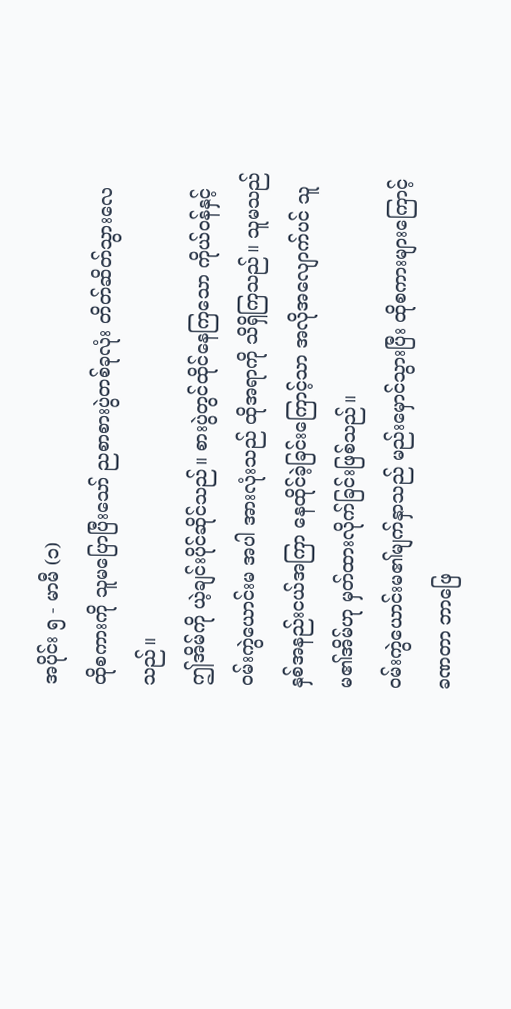အပိုင်း ၅ - မာမီ (၁)
ထိုစကားကို သူမပြောပြီးသော် ညစာစားပွဲတစ်ခုလုံး တိတ်ဆိတ်သွားလေသည်။
ဤအိမ်ကို ယဲ့ချင်းပိုင်ဆိုင်သည်။ စားပွဲတွင်ထိုင်နေကြသော ကိုယ်ဝန်နှင့်ဝမ်းကွဲယောင်းမ အပါ အားလုံးသည် ထိုအရာကို သိရှိကြသည်။ သူမသည် နှစ်အနည်းငယ်အကြာ နေထိုင်ခဲ့ခြင်းကြောင့်သာ အလိုအလျောက်ပင် သူမ၏အိမ်ဟု မှတ်ထားလိုက်ခြင်းဖြစ်သည်။
ဝမ်းကွဲယောင်းမ၏မျက်နှာသည် မည်းမှောင်သွားပြီး ထိုစကားများကြောင့် ခဏတာ ဘာဖြေ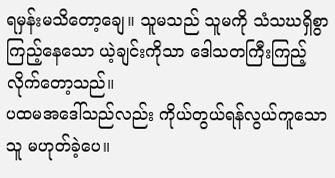ရမှန်းမသိတော့ချေ။ သူမသည် သူမကို သံသဃရှိစွာကြည့်နေသော ယဲ့ချင်းကိုသာ ဒေါသတကြီးကြည့်လိုက်တော့သည်။
ပထမအဒေါ်သည်လည်း ကိုယ်တွယ်ရန်လွယ်ကူသောသူ မဟုတ်ခဲ့ပေ။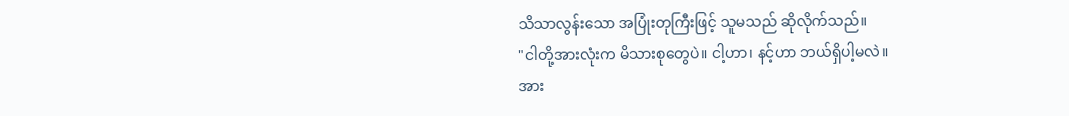သိသာလွန်းသော အပြုံးတုကြီးဖြင့် သူမသည် ဆိုလိုက်သည်။
"ငါတို့အားလုံးက မိသားစုတွေပဲ။ ငါ့ဟာ၊ နင့်ဟာ ဘယ်ရှိပါ့မလဲ။
အား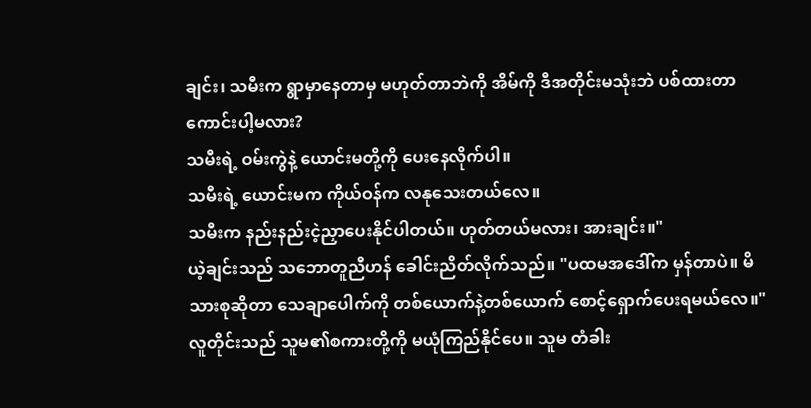ချင်း၊ သမီးက ရွာမှာနေတာမှ မဟုတ်တာဘဲကို အိမ်ကို ဒီအတိုင်းမသုံးဘဲ ပစ်ထားတာကောင်းပါ့မလား?
သမီးရဲ့ ဝမ်းကွဲနဲ့ ယောင်းမတို့ကို ပေးနေလိုက်ပါ။
သမီးရဲ့ ယောင်းမက ကိုယ်ဝန်က လနုသေးတယ်လေ။
သမီးက နည်းနည်းငဲ့ညှာပေးနိုင်ပါတယ်။ ဟုတ်တယ်မလား၊ အားချင်း။"
ယဲ့ချင်းသည် သဘောတူညီဟန် ခေါင်းညိတ်လိုက်သည်။ "ပထမအဒေါ်က မှန်တာပဲ။ မိသားစုဆိုတာ သေချာပေါက်ကို တစ်ယောက်နဲ့တစ်ယောက် စောင့်ရှောက်ပေးရမယ်လေ။"
လူတိုင်းသည် သူမ၏စကားတို့ကို မယုံကြည်နိုင်ပေ။ သူမ တံခါး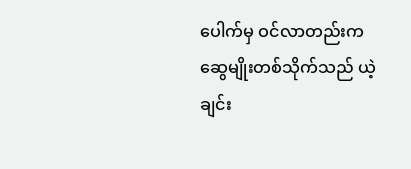ပေါက်မှ ဝင်လာတည်းက ဆွေမျိုးတစ်သိုက်သည် ယဲ့ချင်း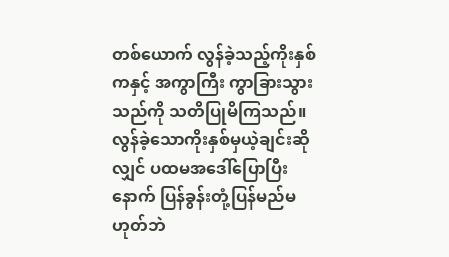တစ်ယောက် လွန်ခဲ့သည့်ကိုးနှစ်ကနှင့် အကွာကြီး ကွာခြားသွားသည်ကို သတိပြုမိကြသည်။
လွန်ခဲ့သောကိုးနှစ်မှယဲ့ချင်းဆိုလျှင် ပထမအဒေါ်ပြောပြီးနောက် ပြန်ခွန်းတုံ့ပြန်မည်မဟုတ်ဘဲ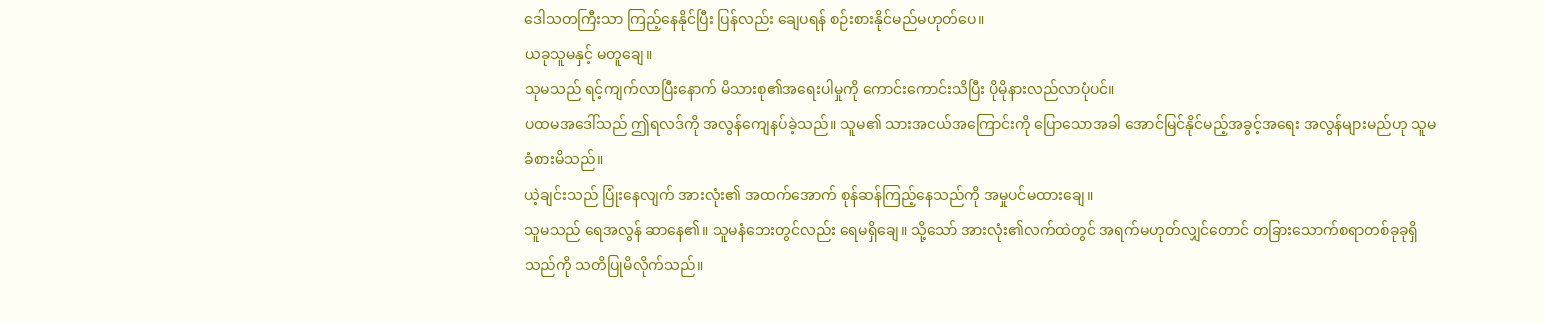ဒေါသတကြီးသာ ကြည့်နေနိုင်ပြီး ပြန်လည်း ချေပရန် စဉ်းစားနိုင်မည်မဟုတ်ပေ။
ယခုသူမနှင့် မတူချေ။
သုမသည် ရင့်ကျက်လာပြီးနောက် မိသားစု၏အရေးပါမှုကို ကောင်းကောင်းသိပြီး ပိုမိုနားလည်လာပုံပင်။
ပထမအဒေါ်သည် ဤရလဒ်ကို အလွန်ကျေနပ်ခဲ့သည်။ သူမ၏ သားအငယ်အကြောင်းကို ပြောသောအခါ အောင်မြင်နိုင်မည့်အခွင့်အရေး အလွန်များမည်ဟု သူမ ခံစားမိသည်။
ယဲ့ချင်းသည် ပြုံးနေလျက် အားလုံး၏ အထက်အောက် စုန်ဆန်ကြည့်နေသည်ကို အမှုပင်မထားချေ။
သူမသည် ရေအလွန် ဆာနေ၏။ သူမနံဘေးတွင်လည်း ရေမရှိချေ။ သို့သော် အားလုံး၏လက်ထဲတွင် အရက်မဟုတ်လျှင်တောင် တခြားသောက်စရာတစ်ခုခုရှိသည်ကို သတိပြုမိလိုက်သည်။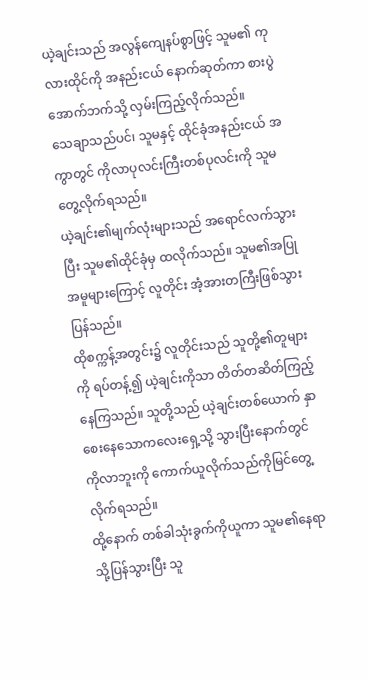ယဲ့ချင်းသည် အလွန်ကျေနပ်စွာဖြင့် သူမ၏ ကုလားထိုင်ကို အနည်းငယ် နောက်ဆုတ်ကာ စားပွဲအောက်ဘက်သို့ လှမ်းကြည့်လိုက်သည်။
သေချာသည်ပင်၊ သူမနှင့် ထိုင်ခုံအနည်းငယ် အကွာတွင် ကိုလာပုလင်းကြီးတစ်ပုလင်းကို သူမတွေ့လိုက်ရသည်။
ယဲ့ချင်း၏မျက်လုံးများသည် အရောင်လက်သွားပြီး သူမ၏ထိုင်ခုံမှ ထလိုက်သည်။ သူမ၏အပြုအမူများကြောင့် လူတိုင်း အံ့အားတကြီးဖြစ်သွားပြန်သည်။
ထိုစက္ကန့်အတွင်း၌ လူတိုင်းသည် သူတို့၏တူများကို ရပ်တန့်၍ ယဲ့ချင်းကိုသာ တိတ်တဆိတ်ကြည့်နေကြသည်။ သူတို့သည် ယဲ့ချင်းတစ်ယောက် နှာစေးနေသောကလေးရှေ့သို့ သွားပြီးနောက်တွင် ကိုလာဘူးကို ကောက်ယူလိုက်သည်ကိုမြင်တွေ့လိုက်ရသည်။
ထို့နောက် တစ်ခါသုံးခွက်ကိုယူကာ သူမ၏နေရာသို့ပြန်သွားပြီး သူ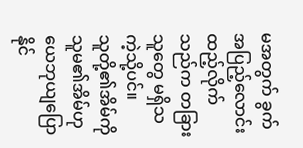မအတွက် ခွက်အပြည့်လောင်းထည့်လိုက်သည်က တခြားသူတွေ မရှိသကဲ့သို့ပင်။
သူတို့၏အိမ်ကို သူမ၏အိမ်ဟု ယေဘုယျပြောနိုင်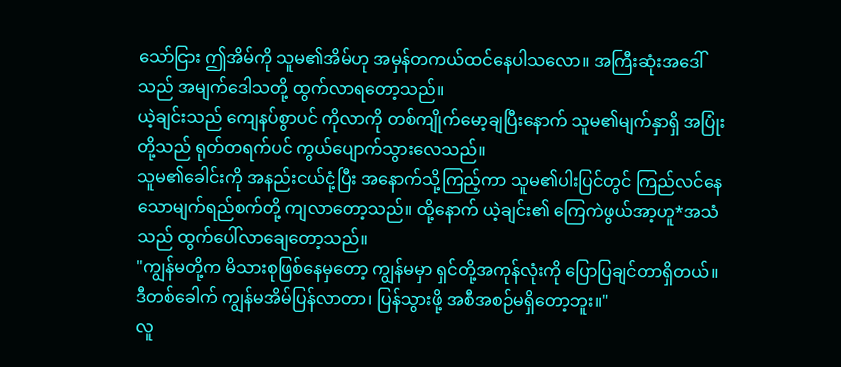သော်ငြား ဤအိမ်ကို သူမ၏အိမ်ဟု အမှန်တကယ်ထင်နေပါသလော။ အကြီးဆုံးအဒေါ်သည် အမျက်ဒေါသတို့ ထွက်လာရတော့သည်။
ယဲ့ချင်းသည် ကျေနပ်စွာပင် ကိုလာကို တစ်ကျိုက်မော့ချပြီးနောက် သူမ၏မျက်နှာရှိ အပြုံးတို့သည် ရုတ်တရက်ပင် ကွယ်ပျောက်သွားလေသည်။
သူမ၏ခေါင်းကို အနည်းငယ်ငုံ့ပြီး အနောက်သို့ကြည့်ကာ သူမ၏ပါးပြင်တွင် ကြည်လင်နေသောမျက်ရည်စက်တို့ ကျလာတော့သည်။ ထို့နောက် ယဲ့ချင်း၏ ကြေကဲဖွယ်အာ့ဟူ*အသံသည် ထွက်ပေါ်လာချေတော့သည်။
"ကျွန်မတို့က မိသားစုဖြစ်နေမှတော့ ကျွန်မမှာ ရှင်တို့အကုန်လုံးကို ပြောပြချင်တာရှိတယ်။
ဒီတစ်ခေါက် ကျွန်မအိမ်ပြန်လာတာ၊ ပြန်သွားဖို့ အစီအစဉ်မရှိတော့ဘူး။"
လူ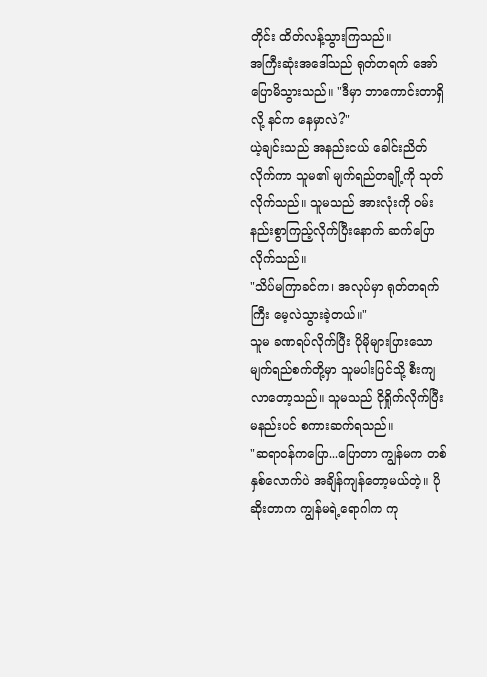တိုင်း ထိတ်လန့်သွားကြသည်။
အကြီးဆုံးအဒေါ်သည် ရုတ်တရက် အော်ပြောမိသွားသည်။ "ဒီမှာ ဘာကောင်းတာရှိလို့ နင်က နေမှာလဲ?"
ယဲ့ချင်းသည် အနည်းငယ် ခေါင်းညိတ်လိုက်ကာ သူမ၏ မျက်ရည်တချို့ကို သုတ်လိုက်သည်။ သူမသည် အားလုံးကို ဝမ်းနည်းစွာကြည့်လိုက်ပြီးနောက် ဆက်ပြောလိုက်သည်။
"သိပ်မကြာခင်က၊ အလုပ်မှာ ရုတ်တရက်ကြီး မေ့လဲသွားခဲ့တယ်။"
သူမ ခဏရပ်လိုက်ပြီး ပိုမိုများပြားသော မျက်ရည်စက်တို့မှာ သူမပါးပြင်သို့ စီးကျလာတော့သည်။ သူမသည် ငိုရှိုက်လိုက်ပြီး မနည်းပင် စကားဆက်ရသည်။
"ဆရာဝန်ကပြော...ပြောတာ ကျွန်မက တစ်နှစ်လောက်ပဲ အချိန်ကျန်တော့မယ်တဲ့။ ပိုဆိုးတာက ကျွန်မရဲ့ရောဂါက ကု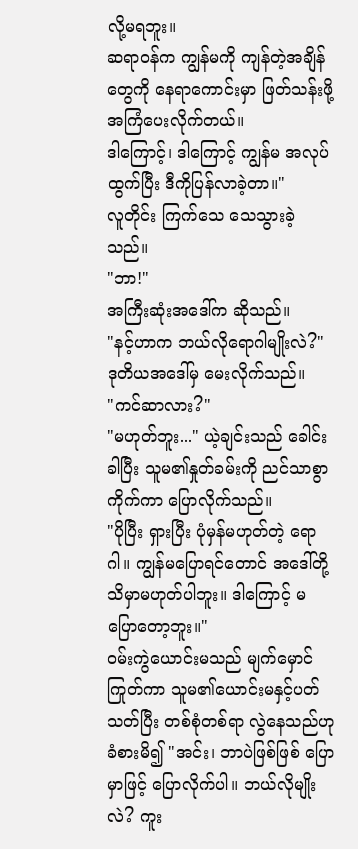လို့မရဘူး။
ဆရာဝန်က ကျွန်မကို ကျန်တဲ့အချိန်တွေကို နေရာကောင်းမှာ ဖြတ်သန်းဖို့အကြံပေးလိုက်တယ်။
ဒါကြောင့်၊ ဒါကြောင့် ကျွန်မ အလုပ်ထွက်ပြီး ဒီကိုပြန်လာခဲ့တာ။"
လူတိုင်း ကြက်သေ သေသွားခဲ့သည်။
"ဘာ!"
အကြီးဆုံးအဒေါ်က ဆိုသည်။
"နင့်ဟာက ဘယ်လိုရောဂါမျိုးလဲ?"
ဒုတိယအဒေါ်မှ မေးလိုက်သည်။
"ကင်ဆာလား?"
"မဟုတ်ဘူး..." ယဲ့ချင်းသည် ခေါင်းခါပြီး သူမ၏နှုတ်ခမ်းကို ညင်သာစွာကိုက်ကာ ပြောလိုက်သည်။
"ပိုပြီး ရှားပြီး ပုံမှန်မဟုတ်တဲ့ ရောဂါ။ ကျွန်မပြောရင်တောင် အဒေါ်တို့သိမှာမဟုတ်ပါဘူး။ ဒါကြောင့် မပြောတော့ဘူး။"
ဝမ်းကွဲယောင်းမသည် မျက်မှောင်ကြုတ်ကာ သူမ၏ယောင်းမနှင့်ပတ်သတ်ပြီး တစ်စုံတစ်ရာ လွဲနေသည်ဟု ခံစားမိ၍ "အင်း၊ ဘာပဲဖြစ်ဖြစ် ပြောမှာဖြင့် ပြောလိုက်ပါ။ ဘယ်လိုမျိုးလဲ? ကူး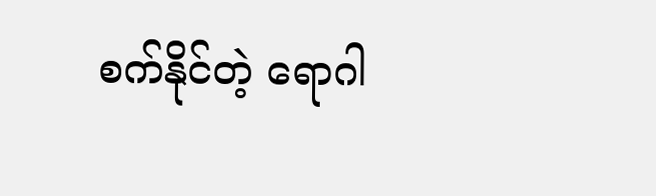စက်နိုင်တဲ့ ရောဂါ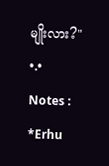မျိုးလား?"
•.•
Notes :
*Erhu